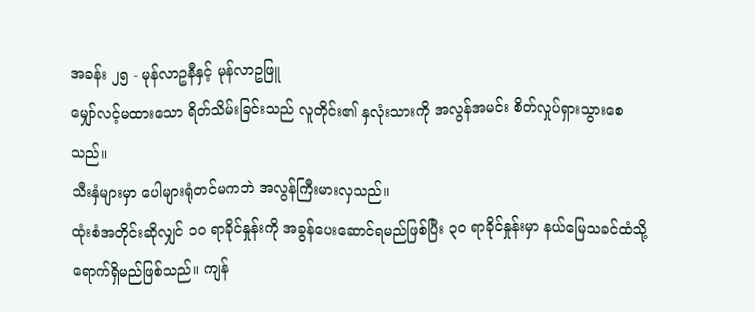အခန်း ၂၅ - မုန်လာဥနီနှင့် မုန်လာဥဖြူ
မျှော်လင့်မထားသော ရိတ်သိမ်းခြင်းသည် လူတိုင်း၏ နှလုံးသားကို အလွန်အမင်း စိတ်လှုပ်ရှားသွားစေသည်။
သီးနှံများမှာ ပေါများရုံတင်မကဘဲ အလွန်ကြီးမားလှသည်။
ထုံးစံအတိုင်းဆိုလျှင် ၁၀ ရာခိုင်နှုန်းကို အခွန်ပေးဆောင်ရမည်ဖြစ်ပြီး ၃၀ ရာခိုင်နှုန်းမှာ နယ်မြေသခင်ထံသို့ ရောက်ရှိမည်ဖြစ်သည်။ ကျန်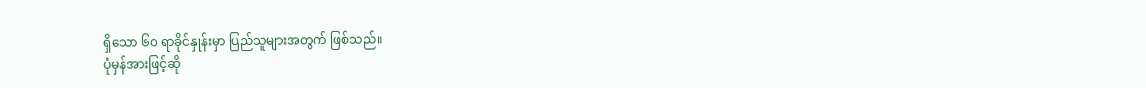ရှိသော ၆၀ ရာခိုင်နှုန်းမှာ ပြည်သူများအတွက် ဖြစ်သည်။
ပုံမှန်အားဖြင့်ဆို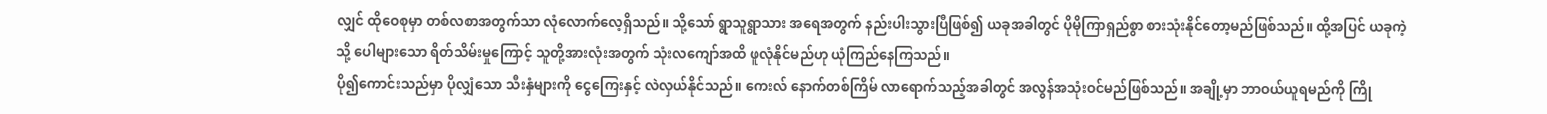လျှင် ထိုဝေစုမှာ တစ်လစာအတွက်သာ လုံလောက်လေ့ရှိသည်။ သို့သော် ရွာသူရွာသား အရေအတွက် နည်းပါးသွားပြီဖြစ်၍ ယခုအခါတွင် ပိုမိုကြာရှည်စွာ စားသုံးနိုင်တော့မည်ဖြစ်သည်။ ထို့အပြင် ယခုကဲ့သို့ ပေါများသော ရိတ်သိမ်းမှုကြောင့် သူတို့အားလုံးအတွက် သုံးလကျော်အထိ ဖူလုံနိုင်မည်ဟု ယုံကြည်နေကြသည်။
ပို၍ကောင်းသည်မှာ ပိုလျှံသော သီးနှံများကို ငွေကြေးနှင့် လဲလှယ်နိုင်သည်။ ကေးလ် နောက်တစ်ကြိမ် လာရောက်သည့်အခါတွင် အလွန်အသုံးဝင်မည်ဖြစ်သည်။ အချို့မှာ ဘာဝယ်ယူရမည်ကို ကြို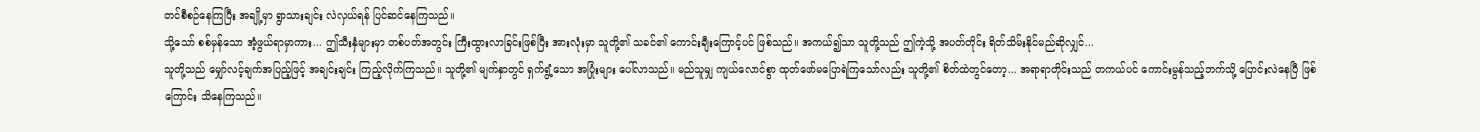တင်စီစဉ်နေကြပြီး အချို့မှာ ရွာသားချင်း လဲလှယ်ရန် ပြင်ဆင်နေကြသည်။
သို့သော် စစ်မှန်သော အံ့ဖွယ်ရာမှာကား... ဤသီးနှံများမှာ တစ်ပတ်အတွင်း ကြီးထွားလာခြင်းဖြစ်ပြီး အားလုံးမှာ သူတို့၏ သခင်၏ ကောင်းချီးကြောင့်ပင် ဖြစ်သည်။ အကယ်၍သာ သူတို့သည် ဤကဲ့သို့ အပတ်တိုင်း ရိတ်သိမ်းနိုင်မည်ဆိုလျှင်...
သူတို့သည် မျှော်လင့်ချက်အပြည့်ဖြင့် အချင်းချင်း ကြည့်လိုက်ကြသည်။ သူတို့၏ မျက်နှာတွင် ရှက်ရွံ့သော အပြုံးများ ပေါ်လာသည်။ မည်သူမျှ ကျယ်လောင်စွာ ထုတ်ဖော်မပြောရဲကြသော်လည်း သူတို့၏ စိတ်ထဲတွင်တော့... အရာရာတိုင်းသည် တကယ်ပင် ကောင်းမွန်သည့်ဘက်သို့ ပြောင်းလဲနေပြီ ဖြစ်ကြောင်း သိနေကြသည်။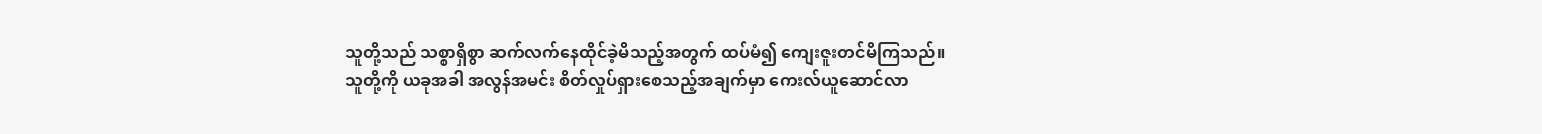သူတို့သည် သစ္စာရှိစွာ ဆက်လက်နေထိုင်ခဲ့မိသည့်အတွက် ထပ်မံ၍ ကျေးဇူးတင်မိကြသည်။
သူတို့ကို ယခုအခါ အလွန်အမင်း စိတ်လှုပ်ရှားစေသည့်အချက်မှာ ကေးလ်ယူဆောင်လာ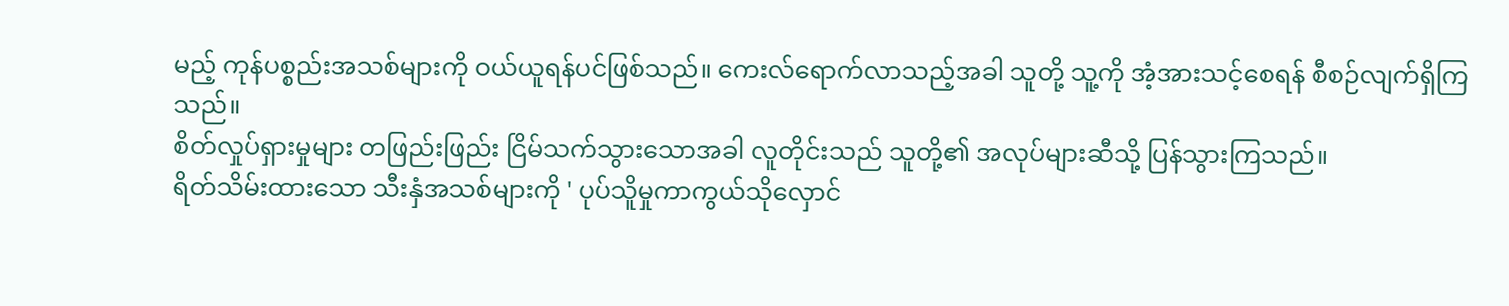မည့် ကုန်ပစ္စည်းအသစ်များကို ဝယ်ယူရန်ပင်ဖြစ်သည်။ ကေးလ်ရောက်လာသည့်အခါ သူတို့ သူ့ကို အံ့အားသင့်စေရန် စီစဉ်လျက်ရှိကြသည်။
စိတ်လှုပ်ရှားမှုများ တဖြည်းဖြည်း ငြိမ်သက်သွားသောအခါ လူတိုင်းသည် သူတို့၏ အလုပ်များဆီသို့ ပြန်သွားကြသည်။
ရိတ်သိမ်းထားသော သီးနှံအသစ်များကို ' ပုပ်သိူမှုကာကွယ်သိုလှောင်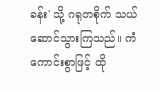ခန်း' သို့ ဂရုတစိုက် သယ်ဆောင်သွားကြသည်။ ကံကောင်းစွာဖြင့် ထို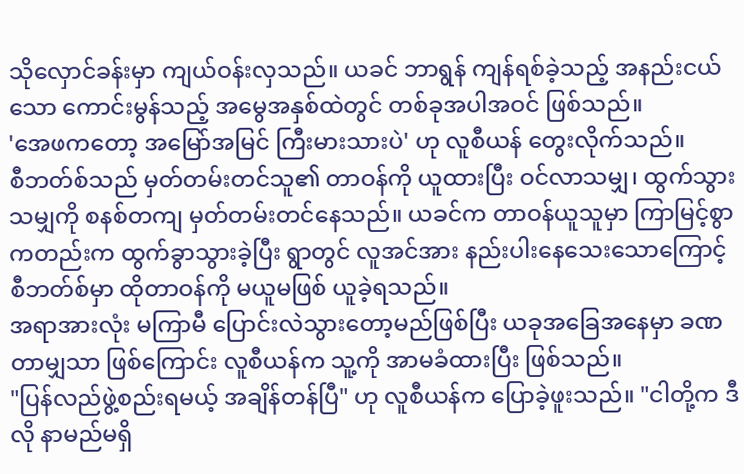သိုလှောင်ခန်းမှာ ကျယ်ဝန်းလှသည်။ ယခင် ဘာရွန် ကျန်ရစ်ခဲ့သည့် အနည်းငယ်သော ကောင်းမွန်သည့် အမွေအနှစ်ထဲတွင် တစ်ခုအပါအဝင် ဖြစ်သည်။
'အေဖကတော့ အမြော်အမြင် ကြီးမားသားပဲ' ဟု လူစီယန် တွေးလိုက်သည်။
စီဘတ်စ်သည် မှတ်တမ်းတင်သူ၏ တာဝန်ကို ယူထားပြီး ဝင်လာသမျှ၊ ထွက်သွားသမျှကို စနစ်တကျ မှတ်တမ်းတင်နေသည်။ ယခင်က တာဝန်ယူသူမှာ ကြာမြင့်စွာကတည်းက ထွက်ခွာသွားခဲ့ပြီး ရွာတွင် လူအင်အား နည်းပါးနေသေးသောကြောင့် စီဘတ်စ်မှာ ထိုတာဝန်ကို မယူမဖြစ် ယူခဲ့ရသည်။
အရာအားလုံး မကြာမီ ပြောင်းလဲသွားတော့မည်ဖြစ်ပြီး ယခုအခြေအနေမှာ ခဏတာမျှသာ ဖြစ်ကြောင်း လူစီယန်က သူ့ကို အာမခံထားပြီး ဖြစ်သည်။
"ပြန်လည်ဖွဲ့စည်းရမယ့် အချိန်တန်ပြီ" ဟု လူစီယန်က ပြောခဲ့ဖူးသည်။ "ငါတို့က ဒီလို နာမည်မရှိ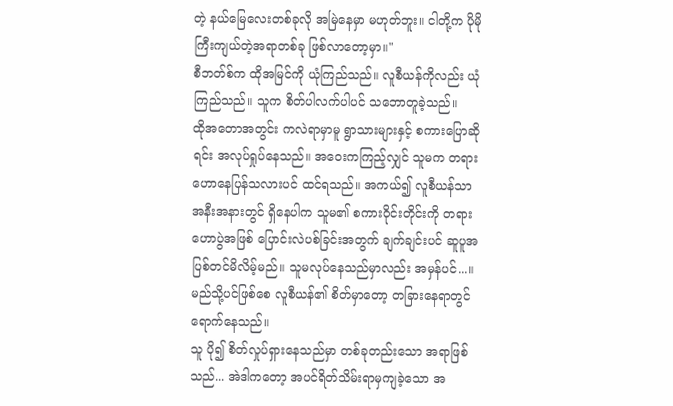တဲ့ နယ်မြေလေးတစ်ခုလို အမြဲနေမှာ မဟုတ်ဘူး။ ငါတို့က ပိုမိုကြီးကျယ်တဲ့အရာတစ်ခု ဖြစ်လာတော့မှာ။"
စီဘတ်စ်က ထိုအမြင်ကို ယုံကြည်သည်။ လူစီယန်ကိုလည်း ယုံကြည်သည်။ သူက စိတ်ပါလက်ပါပင် သဘောတူခဲ့သည်။
ထိုအတောအတွင်း ကလဲရာမှာမူ ရွာသားများနှင့် စကားပြောဆိုရင်း အလုပ်ရှုပ်နေသည်။ အဝေးကကြည့်လျှင် သူမက တရားဟောနေပြန်သလားပင် ထင်ရသည်။ အကယ်၍ လူစီယန်သာ အနီးအနားတွင် ရှိနေပါက သူမ၏ စကားဝိုင်းတိုင်းကို တရားဟောပွဲအဖြစ် ပြောင်းလဲပစ်ခြင်းအတွက် ချက်ချင်းပင် ဆူပူအပြစ်တင်မိလိမ့်မည်။ သူမလုပ်နေသည်မှာလည်း အမှန်ပင်...။
မည်သို့ပင်ဖြစ်စေ လူစီယန်၏ စိတ်မှာတော့ တခြားနေရာတွင် ရောက်နေသည်။
သူ ပို၍ စိတ်လှုပ်ရှားနေသည်မှာ တစ်ခုတည်းသော အရာဖြစ်သည်... အဲဒါကတော့ အပင်ရိတ်သိမ်းရာမှကျခဲ့သော အ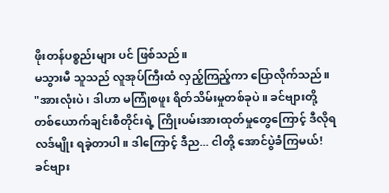ဖိုးတန်ပစ္စည်းများ ပင် ဖြစ်သည်။
မသွားမီ သူသည် လူအုပ်ကြီးထံ လှည့်ကြည့်ကာ ပြောလိုက်သည်။
"အားလုံးပဲ၊ ဒါဟာ မကြုံစဖူး ရိတ်သိမ်းမှုတစ်ခုပဲ။ ခင်ဗျားတို့ တစ်ယောက်ချင်းစီတိုင်းရဲ့ ကြိုးပမ်းအားထုတ်မှုတွေကြောင့် ဒီလိုရလဒ်မျိုး ရခဲ့တာပါ။ ဒါကြောင့် ဒီည... ငါတို့ အောင်ပွဲခံကြမယ်! ခင်ဗျား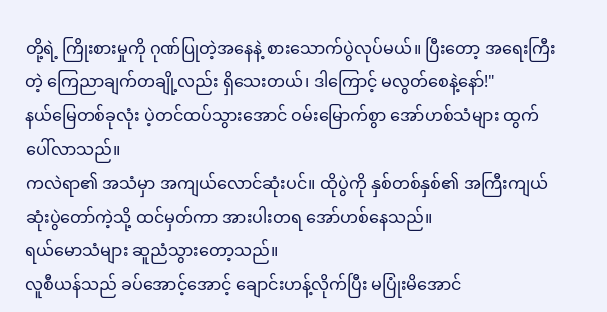တို့ရဲ့ ကြိုးစားမှုကို ဂုဏ်ပြုတဲ့အနေနဲ့ စားသောက်ပွဲလုပ်မယ်။ ပြီးတော့ အရေးကြီးတဲ့ ကြေညာချက်တချို့လည်း ရှိသေးတယ်၊ ဒါကြောင့် မလွတ်စေနဲ့နော်!"
နယ်မြေတစ်ခုလုံး ပဲ့တင်ထပ်သွားအောင် ဝမ်းမြောက်စွာ အော်ဟစ်သံများ ထွက်ပေါ်လာသည်။
ကလဲရာ၏ အသံမှာ အကျယ်လောင်ဆုံးပင်။ ထိုပွဲကို နှစ်တစ်နှစ်၏ အကြီးကျယ်ဆုံးပွဲတော်ကဲ့သို့ ထင်မှတ်ကာ အားပါးတရ အော်ဟစ်နေသည်။
ရယ်မောသံများ ဆူညံသွားတော့သည်။
လူစီယန်သည် ခပ်အောင့်အောင့် ချောင်းဟန့်လိုက်ပြီး မပြုံးမိအောင်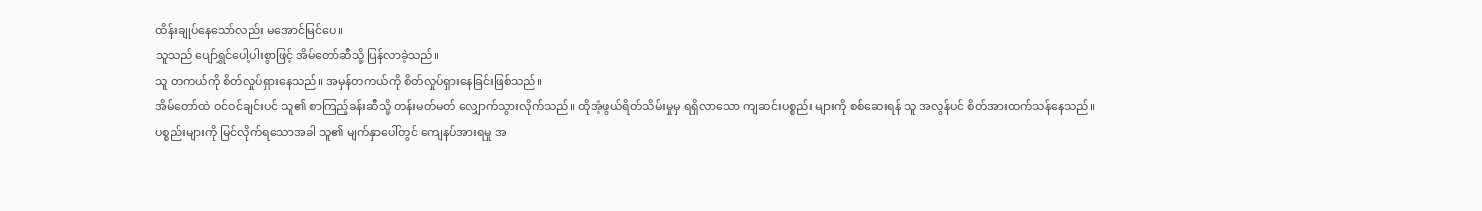ထိန်းချုပ်နေသော်လည်း မအောင်မြင်ပေ။
သူသည် ပျော်ရွှင်ပေါ့ပါးစွာဖြင့် အိမ်တော်ဆီသို့ ပြန်လာခဲ့သည်။
သူ တကယ်ကို စိတ်လှုပ်ရှားနေသည်။ အမှန်တကယ်ကို စိတ်လှုပ်ရှားနေခြင်းဖြစ်သည်။
အိမ်တော်ထဲ ဝင်ဝင်ချင်းပင် သူ၏ စာကြည့်ခန်းဆီသို့ တန်းမတ်မတ် လျှောက်သွားလိုက်သည်။ ထိုအံ့ဖွယ်ရိတ်သိမ်းမှုမှ ရရှိလာသော ကျဆင်းပစ္စည်း များကို စစ်ဆေးရန် သူ အလွန်ပင် စိတ်အားထက်သန်နေသည်။
ပစ္စည်းများကို မြင်လိုက်ရသောအခါ သူ၏ မျက်နှာပေါ်တွင် ကျေနပ်အားရမှု အ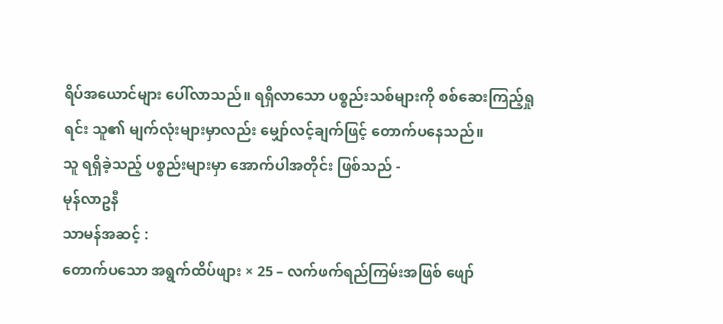ရိပ်အယောင်များ ပေါ်လာသည်။ ရရှိလာသော ပစ္စည်းသစ်များကို စစ်ဆေးကြည့်ရှုရင်း သူ၏ မျက်လုံးများမှာလည်း မျှော်လင့်ချက်ဖြင့် တောက်ပနေသည်။
သူ ရရှိခဲ့သည့် ပစ္စည်းများမှာ အောက်ပါအတိုင်း ဖြစ်သည် -
မုန်လာဥနီ
သာမန်အဆင့် :
တောက်ပသော အရွက်ထိပ်ဖျား × 25 – လက်ဖက်ရည်ကြမ်းအဖြစ် ဖျော်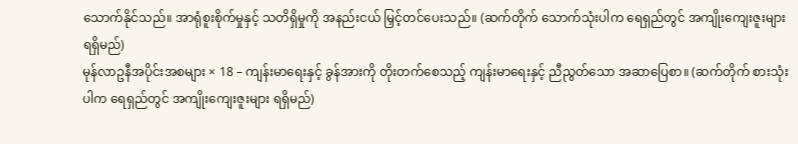သောက်နိုင်သည်။ အာရုံစူးစိုက်မှုနှင့် သတိရှိမှုကို အနည်းငယ် မြှင့်တင်ပေးသည်။ (ဆက်တိုက် သောက်သုံးပါက ရေရှည်တွင် အကျိုးကျေးဇူးများ ရရှိမည်)
မုန်လာဥနီအပိုင်းအစများ × 18 – ကျန်းမာရေးနှင့် ခွန်အားကို တိုးတက်စေသည့် ကျန်းမာရေးနှင့် ညီညွတ်သော အဆာပြေစာ။ (ဆက်တိုက် စားသုံးပါက ရေရှည်တွင် အကျိုးကျေးဇူးများ ရရှိမည်)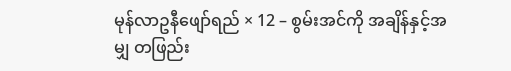မုန်လာဥနီဖျော်ရည် × 12 – စွမ်းအင်ကို အချိန်နှင့်အမျှ တဖြည်း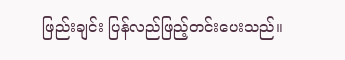ဖြည်းချင်း ပြန်လည်ဖြည့်တင်းပေးသည်။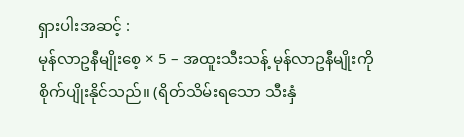ရှားပါးအဆင့် :
မုန်လာဥနီမျိုးစေ့ × 5 – အထူးသီးသန့် မုန်လာဥနီမျိုးကို စိုက်ပျိုးနိုင်သည်။ (ရိတ်သိမ်းရသော သီးနှံ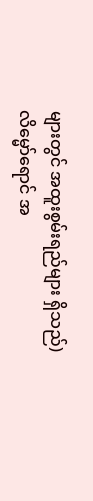များတွင် အထူးစွမ်းရည်များ ရှိသည်)
လိမ္မော်ရောင် အ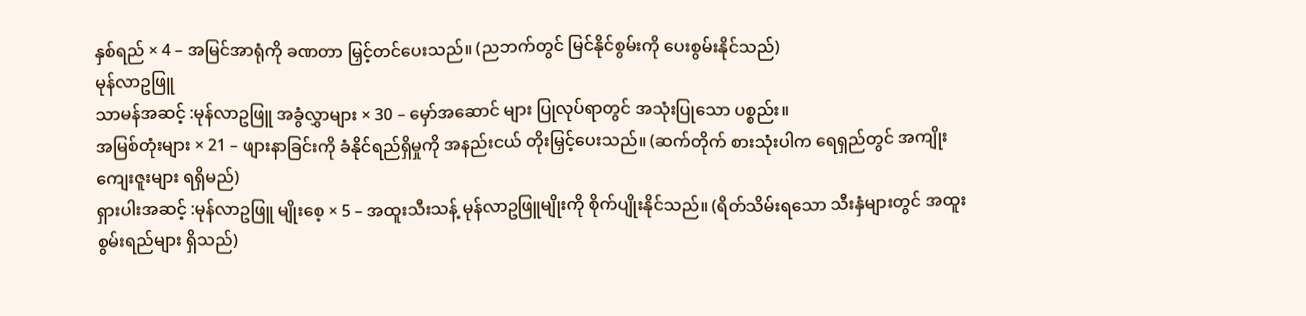နှစ်ရည် × 4 – အမြင်အာရုံကို ခဏတာ မြှင့်တင်ပေးသည်။ (ညဘက်တွင် မြင်နိုင်စွမ်းကို ပေးစွမ်းနိုင်သည်)
မုန်လာဥဖြူ
သာမန်အဆင့် :မုန်လာဥဖြူ အခွံလွှာများ × 30 – မှော်အဆောင် များ ပြုလုပ်ရာတွင် အသုံးပြုသော ပစ္စည်း။
အမြစ်တုံးများ × 21 – ဖျားနာခြင်းကို ခံနိုင်ရည်ရှိမှုကို အနည်းငယ် တိုးမြှင့်ပေးသည်။ (ဆက်တိုက် စားသုံးပါက ရေရှည်တွင် အကျိုးကျေးဇူးများ ရရှိမည်)
ရှားပါးအဆင့် :မုန်လာဥဖြူ မျိုးစေ့ × 5 – အထူးသီးသန့် မုန်လာဥဖြူမျိုးကို စိုက်ပျိုးနိုင်သည်။ (ရိတ်သိမ်းရသော သီးနှံများတွင် အထူးစွမ်းရည်များ ရှိသည်)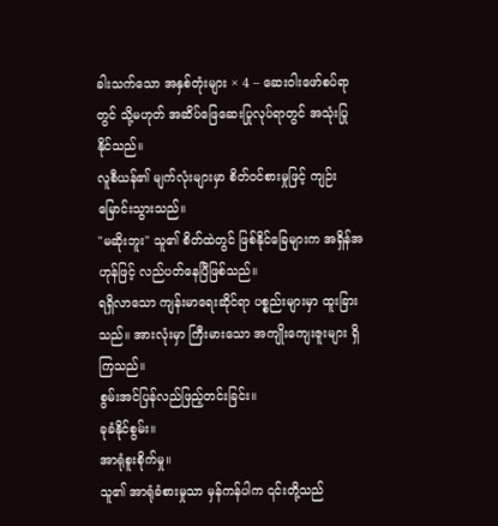ခါးသက်သော အနှစ်တုံးများ × 4 – ဆေးဝါးဖော်စပ်ရာတွင် သို့မဟုတ် အဆိပ်ဖြေဆေးပြုလုပ်ရာတွင် အသုံးပြုနိုင်သည်။
လူစီယန်၏ မျက်လုံးများမှာ စိတ်ဝင်စားမှုဖြင့် ကျဉ်းမြောင်းသွားသည်။
"မဆိုးဘူး" သူ၏ စိတ်ထဲတွင် ဖြစ်နိုင်ခြေများက အရှိန်အဟုန်ဖြင့် လည်ပတ်နေပြီဖြစ်သည်။
ရရှိလာသော ကျန်းမာရေးဆိုင်ရာ ပစ္စည်းများမှာ ထူးခြားသည်။ အားလုံးမှာ ကြီးမားသော အကျိုးကျေးဇူးများ ရှိကြသည်။
စွမ်းအင်ပြန်လည်ဖြည့်တင်းခြင်း။
ခုခံနိုင်စွမ်း။
အာရုံစူးစိုက်မှု။
သူ၏ အာရုံခံစားမှုသာ မှန်ကန်ပါက ၎င်းတို့သည်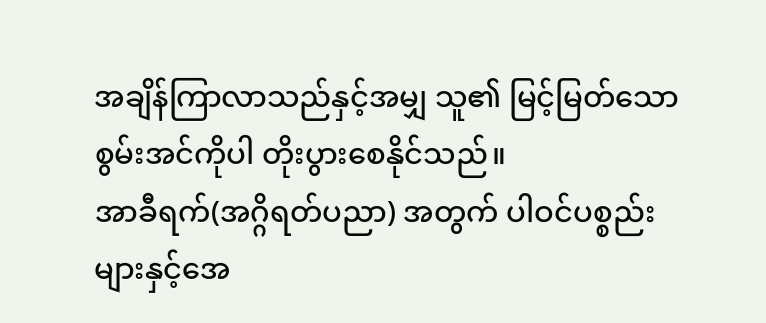အချိန်ကြာလာသည်နှင့်အမျှ သူ၏ မြင့်မြတ်သော စွမ်းအင်ကိုပါ တိုးပွားစေနိုင်သည်။
အာခီရက်(အဂ္ဂိရတ်ပညာ) အတွက် ပါဝင်ပစ္စည်းများနှင့်အေ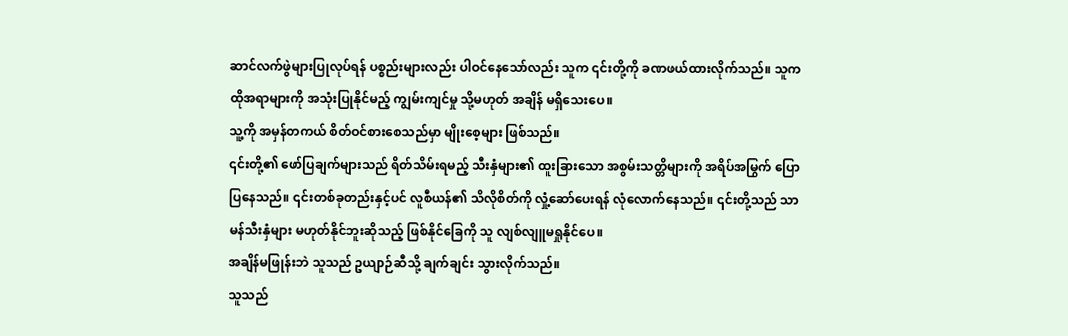ဆာင်လက်ဖွဲများပြုလုပ်ရန် ပစ္စည်းများလည်း ပါဝင်နေသော်လည်း သူက ၎င်းတို့ကို ခဏဖယ်ထားလိုက်သည်။ သူက ထိုအရာများကို အသုံးပြုနိုင်မည့် ကျွမ်းကျင်မှု သို့မဟုတ် အချိန် မရှိသေးပေ။
သူ့ကို အမှန်တကယ် စိတ်ဝင်စားစေသည်မှာ မျိုးစေ့များ ဖြစ်သည်။
၎င်းတို့၏ ဖော်ပြချက်များသည် ရိတ်သိမ်းရမည့် သီးနှံများ၏ ထူးခြားသော အစွမ်းသတ္တိများကို အရိပ်အမြွက် ပြောပြနေသည်။ ၎င်းတစ်ခုတည်းနှင့်ပင် လူစီယန်၏ သိလိုစိတ်ကို လှုံ့ဆော်ပေးရန် လုံလောက်နေသည်။ ၎င်းတို့သည် သာမန်သီးနှံများ မဟုတ်နိုင်ဘူးဆိုသည့် ဖြစ်နိုင်ခြေကို သူ လျစ်လျူမရှုနိုင်ပေ။
အချိန်မဖြုန်းဘဲ သူသည် ဥယျာဉ်ဆီသို့ ချက်ချင်း သွားလိုက်သည်။
သူသည်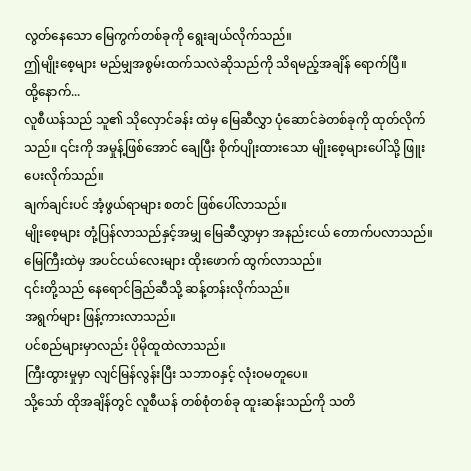လွတ်နေသော မြေကွက်တစ်ခုကို ရွေးချယ်လိုက်သည်။
ဤမျိုးစေ့များ မည်မျှအစွမ်းထက်သလဲဆိုသည်ကို သိရမည့်အချိန် ရောက်ပြီ။
ထို့နောက်...
လူစီယန်သည် သူ၏ သိုလှောင်ခန်း ထဲမှ မြေဆီလွှာ ပုံဆောင်ခဲတစ်ခုကို ထုတ်လိုက်သည်။ ၎င်းကို အမှုန့်ဖြစ်အောင် ချေပြီး စိုက်ပျိုးထားသော မျိုးစေ့များပေါ်သို့ ဖြူးပေးလိုက်သည်။
ချက်ချင်းပင် အံ့ဖွယ်ရာများ စတင် ဖြစ်ပေါ်လာသည်။
မျိုးစေ့များ တုံ့ပြန်လာသည်နှင့်အမျှ မြေဆီလွှာမှာ အနည်းငယ် တောက်ပလာသည်။ မြေကြီးထဲမှ အပင်ငယ်လေးများ ထိုးဖောက် ထွက်လာသည်။
၎င်းတို့သည် နေရောင်ခြည်ဆီသို့ ဆန့်တန်းလိုက်သည်။
အရွက်များ ဖြန့်ကားလာသည်။
ပင်စည်များမှာလည်း ပိုမိုထူထဲလာသည်။
ကြီးထွားမှုမှာ လျင်မြန်လွန်းပြီး သဘာဝနှင့် လုံးဝမတူပေ။
သို့သော် ထိုအချိန်တွင် လူစီယန် တစ်စုံတစ်ခု ထူးဆန်းသည်ကို သတိ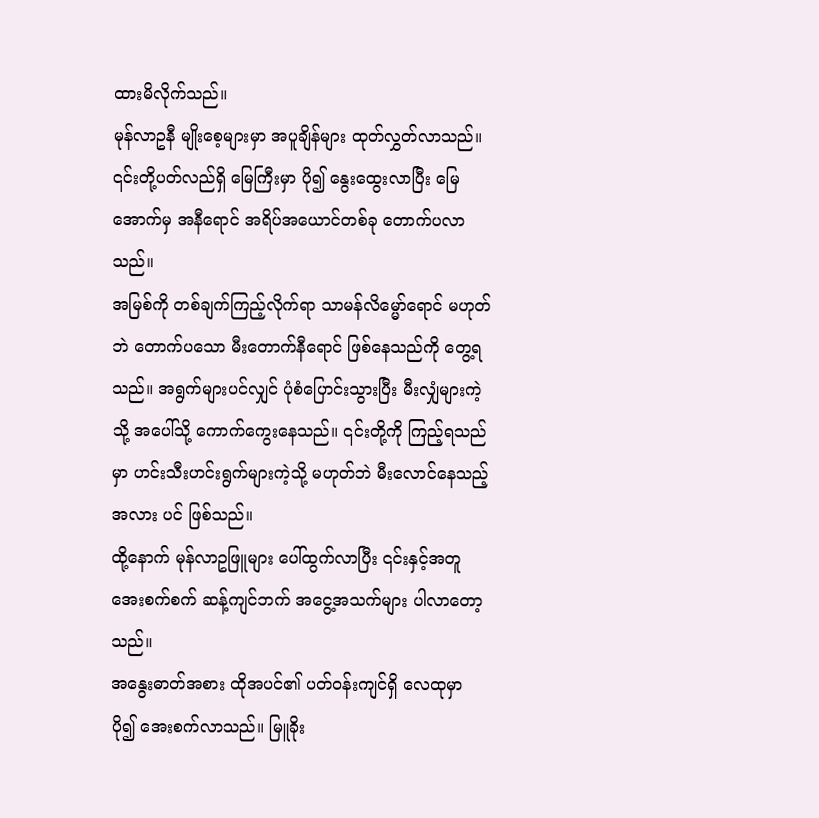ထားမိလိုက်သည်။
မုန်လာဥနီ မျိုးစေ့များမှာ အပူချိန်များ ထုတ်လွှတ်လာသည်။ ၎င်းတို့ပတ်လည်ရှိ မြေကြီးမှာ ပို၍ နွေးထွေးလာပြီး မြေအောက်မှ အနီရောင် အရိပ်အယောင်တစ်ခု တောက်ပလာသည်။
အမြစ်ကို တစ်ချက်ကြည့်လိုက်ရာ သာမန်လိမ္မော်ရောင် မဟုတ်ဘဲ တောက်ပသော မီးတောက်နီရောင် ဖြစ်နေသည်ကို တွေ့ရသည်။ အရွက်များပင်လျှင် ပုံစံပြောင်းသွားပြီး မီးလျှံများကဲ့သို့ အပေါ်သို့ ကောက်ကွေးနေသည်။ ၎င်းတို့ကို ကြည့်ရသည်မှာ ဟင်းသီးဟင်းရွက်များကဲ့သို့ မဟုတ်ဘဲ မီးလောင်နေသည့်အလား ပင် ဖြစ်သည်။
ထို့နောက် မုန်လာဥဖြူများ ပေါ်ထွက်လာပြီး ၎င်းနှင့်အတူ အေးစက်စက် ဆန့်ကျင်ဘက် အငွေ့အသက်များ ပါလာတော့သည်။
အနွေးဓာတ်အစား ထိုအပင်၏ ပတ်ဝန်းကျင်ရှိ လေထုမှာ ပို၍ အေးစက်လာသည်။ မြူခိုး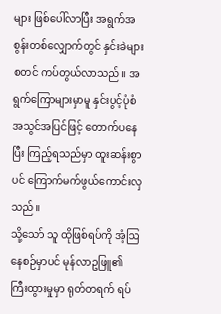များ ဖြစ်ပေါ်လာပြီး အရွက်အစွန်းတစ်လျှောက်တွင် နှင်းခဲများ စတင် ကပ်တွယ်လာသည်။ အရွက်ကြောများမှာမူ နှင်းပွင့်ပုံစံ အသွင်အပြင်ဖြင့် တောက်ပနေပြီး ကြည့်ရသည်မှာ ထူးဆန်းစွာပင် ကြောက်မက်ဖွယ်ကောင်းလှသည်။
သို့သော် သူ ထိုဖြစ်ရပ်ကို အံ့ဩနေစဉ်မှာပင် မုန်လာဥဖြူ၏ ကြီးထွားမှုမှာ ရုတ်တရက် ရပ်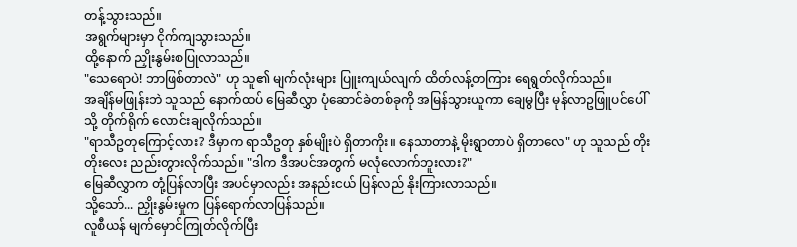တန့်သွားသည်။
အရွက်များမှာ ငိုက်ကျသွားသည်။
ထို့နောက် ညှိုးနွမ်းစပြုလာသည်။
"သေရောပဲ! ဘာဖြစ်တာလဲ" ဟု သူ၏ မျက်လုံးများ ပြူးကျယ်လျက် ထိတ်လန့်တကြား ရေရွတ်လိုက်သည်။
အချိန်မဖြုန်းဘဲ သူသည် နောက်ထပ် မြေဆီလွှာ ပုံဆောင်ခဲတစ်ခုကို အမြန်သွားယူကာ ချေမွပြီး မုန်လာဥဖြူပင်ပေါ်သို့ တိုက်ရိုက် လောင်းချလိုက်သည်။
"ရာသီဥတုကြောင့်လား? ဒီမှာက ရာသီဥတု နှစ်မျိုးပဲ ရှိတာကိုး။ နေသာတာနဲ့ မိုးရွာတာပဲ ရှိတာလေ" ဟု သူသည် တိုးတိုးလေး ညည်းတွားလိုက်သည်။ "ဒါက ဒီအပင်အတွက် မလုံလောက်ဘူးလား?"
မြေဆီလွှာက တုံ့ပြန်လာပြီး အပင်မှာလည်း အနည်းငယ် ပြန်လည် နိုးကြားလာသည်။
သို့သော်... ညှိုးနွမ်းမှုက ပြန်ရောက်လာပြန်သည်။
လူစီယန် မျက်မှောင်ကြုတ်လိုက်ပြီး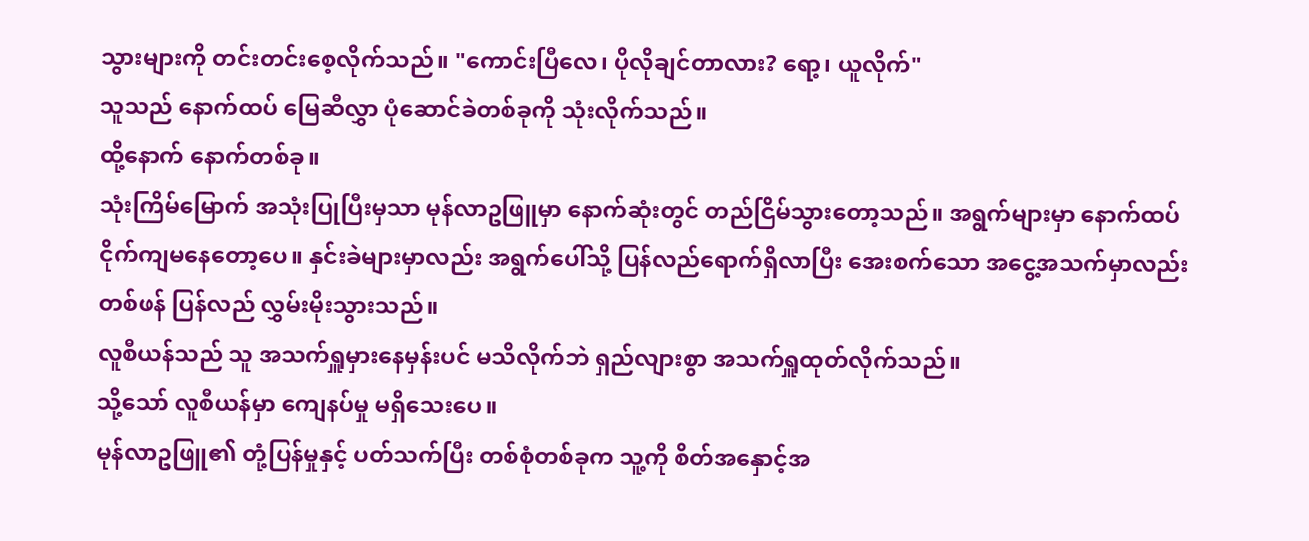သွားများကို တင်းတင်းစေ့လိုက်သည်။ "ကောင်းပြီလေ၊ ပိုလိုချင်တာလား? ရော့၊ ယူလိုက်"
သူသည် နောက်ထပ် မြေဆီလွှာ ပုံဆောင်ခဲတစ်ခုကို သုံးလိုက်သည်။
ထို့နောက် နောက်တစ်ခု။
သုံးကြိမ်မြောက် အသုံးပြုပြီးမှသာ မုန်လာဥဖြူမှာ နောက်ဆုံးတွင် တည်ငြိမ်သွားတော့သည်။ အရွက်များမှာ နောက်ထပ် ငိုက်ကျမနေတော့ပေ။ နှင်းခဲများမှာလည်း အရွက်ပေါ်သို့ ပြန်လည်ရောက်ရှိလာပြီး အေးစက်သော အငွေ့အသက်မှာလည်း တစ်ဖန် ပြန်လည် လွှမ်းမိုးသွားသည်။
လူစီယန်သည် သူ အသက်ရှူမှားနေမှန်းပင် မသိလိုက်ဘဲ ရှည်လျားစွာ အသက်ရှူထုတ်လိုက်သည်။
သို့သော် လူစီယန်မှာ ကျေနပ်မှု မရှိသေးပေ။
မုန်လာဥဖြူ၏ တုံ့ပြန်မှုနှင့် ပတ်သက်ပြီး တစ်စုံတစ်ခုက သူ့ကို စိတ်အနှောင့်အ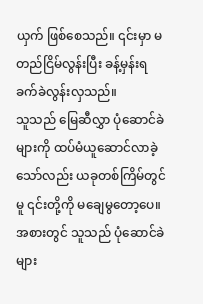ယှက် ဖြစ်စေသည်။ ၎င်းမှာ မတည်ငြိမ်လွန်းပြီး ခန့်မှန်းရ ခက်ခဲလွန်းလှသည်။
သူသည် မြေဆီလွှာ ပုံဆောင်ခဲများကို ထပ်မံယူဆောင်လာခဲ့သော်လည်း ယခုတစ်ကြိမ်တွင်မူ ၎င်းတို့ကို မချေမွတော့ပေ။
အစားတွင် သူသည် ပုံဆောင်ခဲများ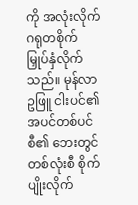ကို အလုံးလိုက် ဂရုတစိုက် မြှုပ်နှံလိုက်သည်။ မုန်လာဥဖြူ ငါးပင်၏ အပင်တစ်ပင်စီ၏ ဘေးတွင် တစ်လုံးစီ စိုက်ပျိုးလိုက်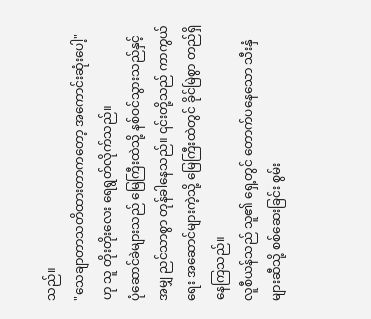သည်။
"သေချာတာသတိထားတာကတော့ အကောင်းဆုံးပေါ့" ဟု သူ တိုးတိုးလေး ရေရွတ်လိုက်သည်။
ပုံဆောင်ခဲများသည် မြေကြီးထဲသို့ နစ်ဝင်သွားသည်နှင့်အမျှ ညင်သာစွာ တုန်ခါနေသည်။ ၎င်းတို့သည် ကာကွယ်ရေး အဆောင်များကဲ့သို့ မြေကြီးထဲတွင် ခိုင်မြဲစွာ တည်ရှိနေကြသည်။
လူစီယန်သည် သူ၏ ရှေ့တွင် တောက်ပနေသော သီးနှံများဆီသို့ စစ်ဆေးခြင်း စွမ်း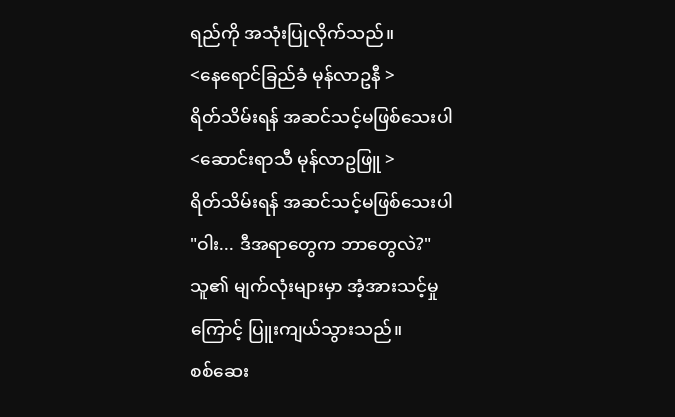ရည်ကို အသုံးပြုလိုက်သည်။
<နေရောင်ခြည်ခံ မုန်လာဥနီ >
ရိတ်သိမ်းရန် အဆင်သင့်မဖြစ်သေးပါ
<ဆောင်းရာသီ မုန်လာဥဖြူ >
ရိတ်သိမ်းရန် အဆင်သင့်မဖြစ်သေးပါ
"ဝါး... ဒီအရာတွေက ဘာတွေလဲ?" သူ၏ မျက်လုံးများမှာ အံ့အားသင့်မှုကြောင့် ပြူးကျယ်သွားသည်။
စစ်ဆေး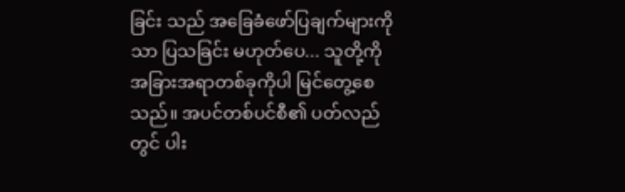ခြင်း သည် အခြေခံဖော်ပြချက်များကိုသာ ပြသခြင်း မဟုတ်ပေ... သူတို့ကို အခြားအရာတစ်ခုကိုပါ မြင်တွေ့စေသည်။ အပင်တစ်ပင်စီ၏ ပတ်လည်တွင် ပါး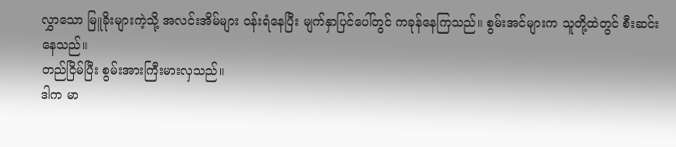လွှာသော မြူခိုးများကဲ့သို့ အလင်းအိမ်များ ဝန်းရံနေပြီး မျက်နှာပြင်ပေါ်တွင် ကခုန်နေကြသည်။ စွမ်းအင်များက သူတို့ထဲတွင် စီးဆင်းနေသည်။
တည်ငြိမ်ပြီး စွမ်းအားကြီးမားလှသည်။
ဒါက မာ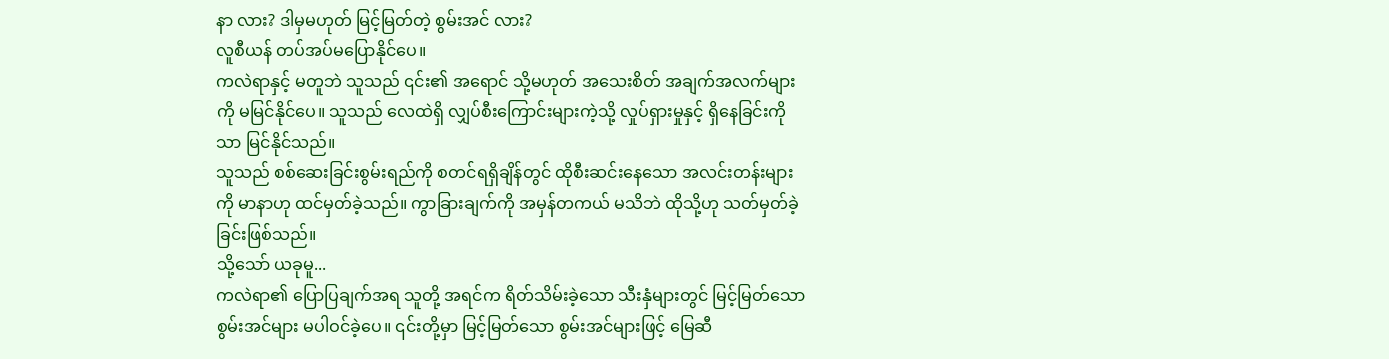နာ လား? ဒါမှမဟုတ် မြင့်မြတ်တဲ့ စွမ်းအင် လား?
လူစီယန် တပ်အပ်မပြောနိုင်ပေ။
ကလဲရာနှင့် မတူဘဲ သူသည် ၎င်း၏ အရောင် သို့မဟုတ် အသေးစိတ် အချက်အလက်များကို မမြင်နိုင်ပေ။ သူသည် လေထဲရှိ လျှပ်စီးကြောင်းများကဲ့သို့ လှုပ်ရှားမှုနှင့် ရှိနေခြင်းကိုသာ မြင်နိုင်သည်။
သူသည် စစ်ဆေးခြင်းစွမ်းရည်ကို စတင်ရရှိချိန်တွင် ထိုစီးဆင်းနေသော အလင်းတန်းများကို မာနာဟု ထင်မှတ်ခဲ့သည်။ ကွာခြားချက်ကို အမှန်တကယ် မသိဘဲ ထိုသို့ဟု သတ်မှတ်ခဲ့ခြင်းဖြစ်သည်။
သို့သော် ယခုမူ...
ကလဲရာ၏ ပြောပြချက်အရ သူတို့ အရင်က ရိတ်သိမ်းခဲ့သော သီးနှံများတွင် မြင့်မြတ်သော စွမ်းအင်များ မပါဝင်ခဲ့ပေ။ ၎င်းတို့မှာ မြင့်မြတ်သော စွမ်းအင်များဖြင့် မြေဆီ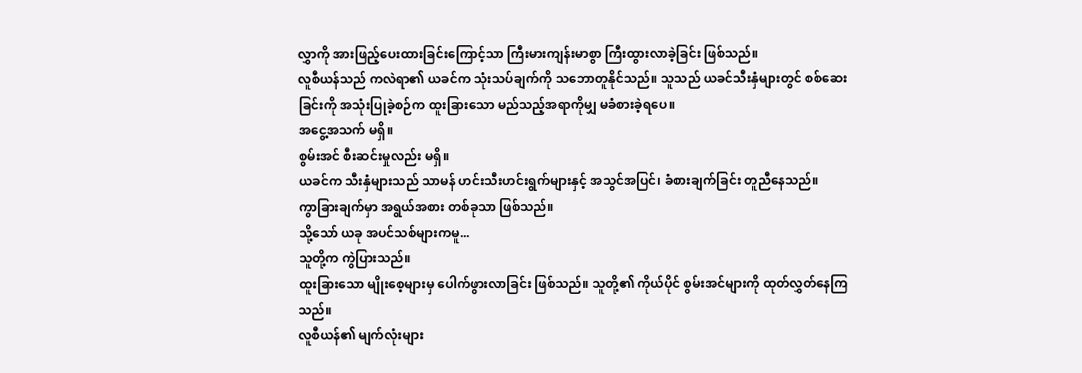လွှာကို အားဖြည့်ပေးထားခြင်းကြောင့်သာ ကြီးမားကျန်းမာစွာ ကြီးထွားလာခဲ့ခြင်း ဖြစ်သည်။
လူစီယန်သည် ကလဲရာ၏ ယခင်က သုံးသပ်ချက်ကို သဘောတူနိုင်သည်။ သူသည် ယခင်သီးနှံများတွင် စစ်ဆေးခြင်းကို အသုံးပြုခဲ့စဉ်က ထူးခြားသော မည်သည့်အရာကိုမျှ မခံစားခဲ့ရပေ။
အငွေ့အသက် မရှိ။
စွမ်းအင် စီးဆင်းမှုလည်း မရှိ။
ယခင်က သီးနှံများသည် သာမန် ဟင်းသီးဟင်းရွက်များနှင့် အသွင်အပြင်၊ ခံစားချက်ခြင်း တူညီနေသည်။
ကွာခြားချက်မှာ အရွယ်အစား တစ်ခုသာ ဖြစ်သည်။
သို့သော် ယခု အပင်သစ်များကမူ...
သူတို့က ကွဲပြားသည်။
ထူးခြားသော မျိုးစေ့များမှ ပေါက်ဖွားလာခြင်း ဖြစ်သည်။ သူတို့၏ ကိုယ်ပိုင် စွမ်းအင်များကို ထုတ်လွှတ်နေကြသည်။
လူစီယန်၏ မျက်လုံးများ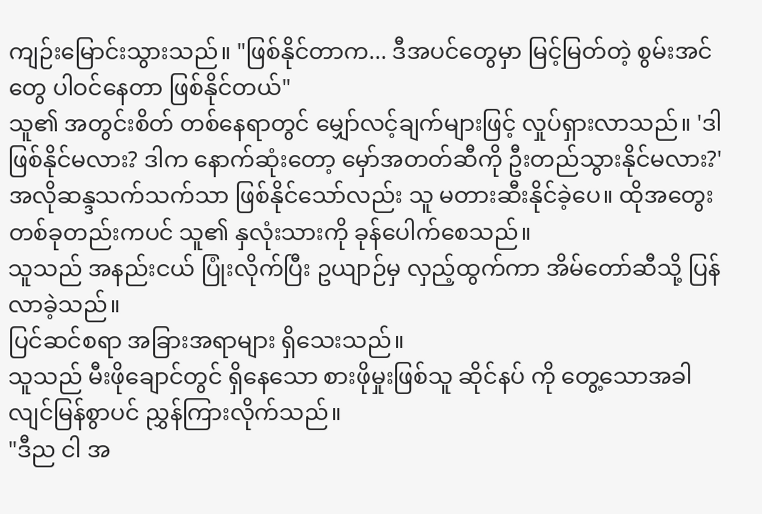ကျဉ်းမြောင်းသွားသည်။ "ဖြစ်နိုင်တာက... ဒီအပင်တွေမှာ မြင့်မြတ်တဲ့ စွမ်းအင်တွေ ပါဝင်နေတာ ဖြစ်နိုင်တယ်"
သူ၏ အတွင်းစိတ် တစ်နေရာတွင် မျှော်လင့်ချက်များဖြင့် လှုပ်ရှားလာသည်။ 'ဒါ ဖြစ်နိုင်မလား? ဒါက နောက်ဆုံးတော့ မှော်အတတ်ဆီကို ဦးတည်သွားနိုင်မလား?'
အလိုဆန္ဒသက်သက်သာ ဖြစ်နိုင်သော်လည်း သူ မတားဆီးနိုင်ခဲ့ပေ။ ထိုအတွေးတစ်ခုတည်းကပင် သူ၏ နှလုံးသားကို ခုန်ပေါက်စေသည်။
သူသည် အနည်းငယ် ပြုံးလိုက်ပြီး ဥယျာဉ်မှ လှည့်ထွက်ကာ အိမ်တော်ဆီသို့ ပြန်လာခဲ့သည်။
ပြင်ဆင်စရာ အခြားအရာများ ရှိသေးသည်။
သူသည် မီးဖိုချောင်တွင် ရှိနေသော စားဖိုမှုးဖြစ်သူ ဆိုင်နပ် ကို တွေ့သောအခါ လျင်မြန်စွာပင် ညွှန်ကြားလိုက်သည်။
"ဒီည ငါ အ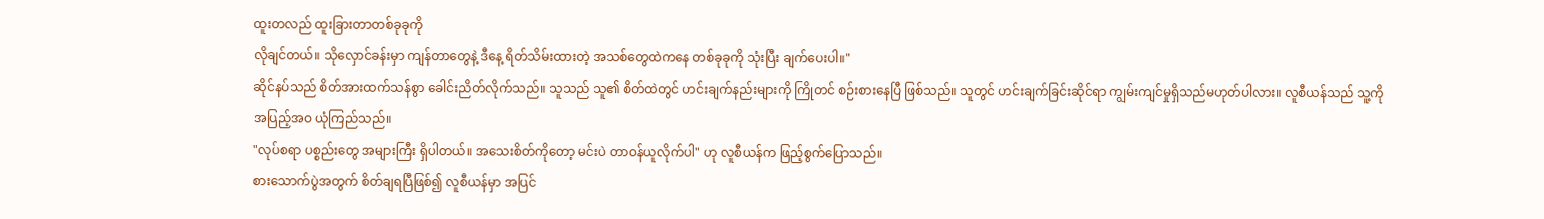ထူးတလည် ထူးခြားတာတစ်ခုခုကို
လိုချင်တယ်။ သိုလှောင်ခန်းမှာ ကျန်တာတွေနဲ့ ဒီနေ့ ရိတ်သိမ်းထားတဲ့ အသစ်တွေထဲကနေ တစ်ခုခုကို သုံးပြီး ချက်ပေးပါ။"
ဆိုင်နပ်သည် စိတ်အားထက်သန်စွာ ခေါင်းညိတ်လိုက်သည်။ သူသည် သူ၏ စိတ်ထဲတွင် ဟင်းချက်နည်းများကို ကြိုတင် စဉ်းစားနေပြီ ဖြစ်သည်။ သူတွင် ဟင်းချက်ခြင်းဆိုင်ရာ ကျွမ်းကျင်မှုရှိသည်မဟုတ်ပါလား။ လူစီယန်သည် သူ့ကို အပြည့်အဝ ယုံကြည်သည်။
"လုပ်စရာ ပစ္စည်းတွေ အများကြီး ရှိပါတယ်။ အသေးစိတ်ကိုတော့ မင်းပဲ တာဝန်ယူလိုက်ပါ" ဟု လူစီယန်က ဖြည့်စွက်ပြောသည်။
စားသောက်ပွဲအတွက် စိတ်ချရပြီဖြစ်၍ လူစီယန်မှာ အပြင်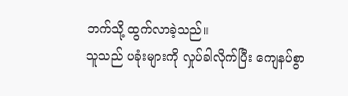ဘက်သို့ ထွက်လာခဲ့သည်။
သူသည် ပခုံးများကို လှုပ်ခါလိုက်ပြီး ကျေနပ်စွာ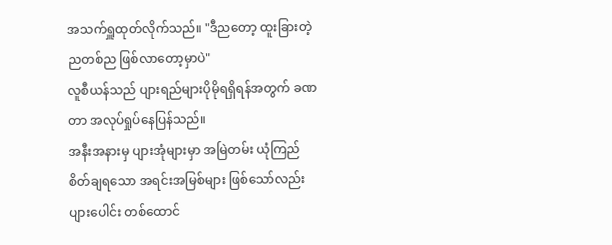အသက်ရှူထုတ်လိုက်သည်။ "ဒီညတော့ ထူးခြားတဲ့ ညတစ်ည ဖြစ်လာတော့မှာပဲ"
လူစီယန်သည် ပျားရည်များပိုမိုရရှိရန်အတွက် ခဏတာ အလုပ်ရှုပ်နေပြန်သည်။
အနီးအနားမှ ပျားအုံများမှာ အမြဲတမ်း ယုံကြည်စိတ်ချရသော အရင်းအမြစ်များ ဖြစ်သော်လည်း ပျားပေါင်း တစ်ထောင်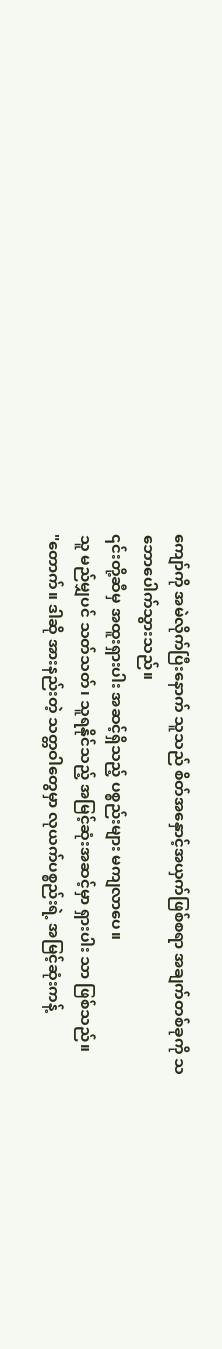ကျော်ကို အမဲလိုက်ပြီးနောက် သူသည် စိတ်အနှောင့်အယှက်ဖြစ်စရာ အချက်တစ်ခုကို သဘောပေါက်သွားသည်။
၎င်းတို့ဆီမှ အထူးရှားပါး အဆင့်ရှိသည့် ပစ္စည်းများ မကျလာပေ။
သူ မည်မျှပင် သတ်သတ်၊ သူရနိုင်သည့် အမြင့်ဆုံးအဆင့်မှာ ရှားပါး သာ ဖြစ်သည်။
"တောက်။ ဒါဆို အားနည်းတဲ့ သတ္တဝါတွေမှာ လုယက်ပစ္စည်းရဲ့ အမြင့်ဆုံးကန့်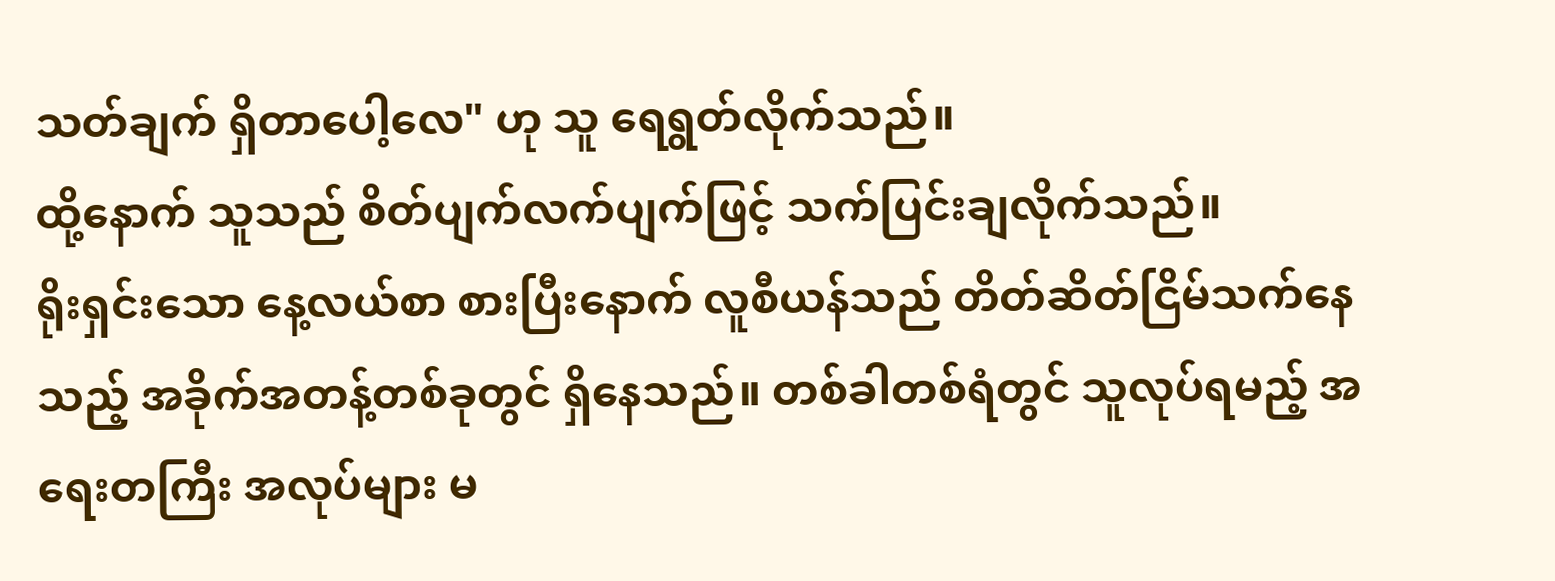သတ်ချက် ရှိတာပေါ့လေ" ဟု သူ ရေရွတ်လိုက်သည်။
ထို့နောက် သူသည် စိတ်ပျက်လက်ပျက်ဖြင့် သက်ပြင်းချလိုက်သည်။
ရိုးရှင်းသော နေ့လယ်စာ စားပြီးနောက် လူစီယန်သည် တိတ်ဆိတ်ငြိမ်သက်နေသည့် အခိုက်အတန့်တစ်ခုတွင် ရှိနေသည်။ တစ်ခါတစ်ရံတွင် သူလုပ်ရမည့် အရေးတကြီး အလုပ်များ မ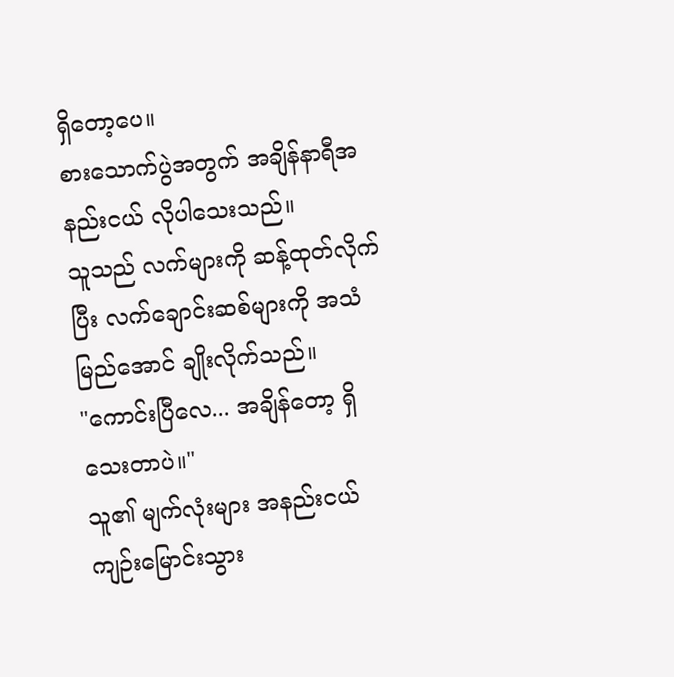ရှိတော့ပေ။
စားသောက်ပွဲအတွက် အချိန်နာရီအနည်းငယ် လိုပါသေးသည်။
သူသည် လက်များကို ဆန့်ထုတ်လိုက်ပြီး လက်ချောင်းဆစ်များကို အသံမြည်အောင် ချိုးလိုက်သည်။
"ကောင်းပြီလေ... အချိန်တော့ ရှိသေးတာပဲ။"
သူ၏ မျက်လုံးများ အနည်းငယ် ကျဉ်းမြောင်းသွား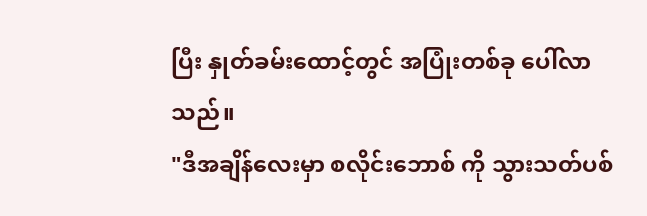ပြီး နှုတ်ခမ်းထောင့်တွင် အပြုံးတစ်ခု ပေါ်လာသည်။
"ဒီအချိန်လေးမှာ စလိုင်းဘောစ် ကို သွားသတ်ပစ်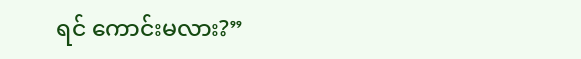ရင် ကောင်းမလား?”